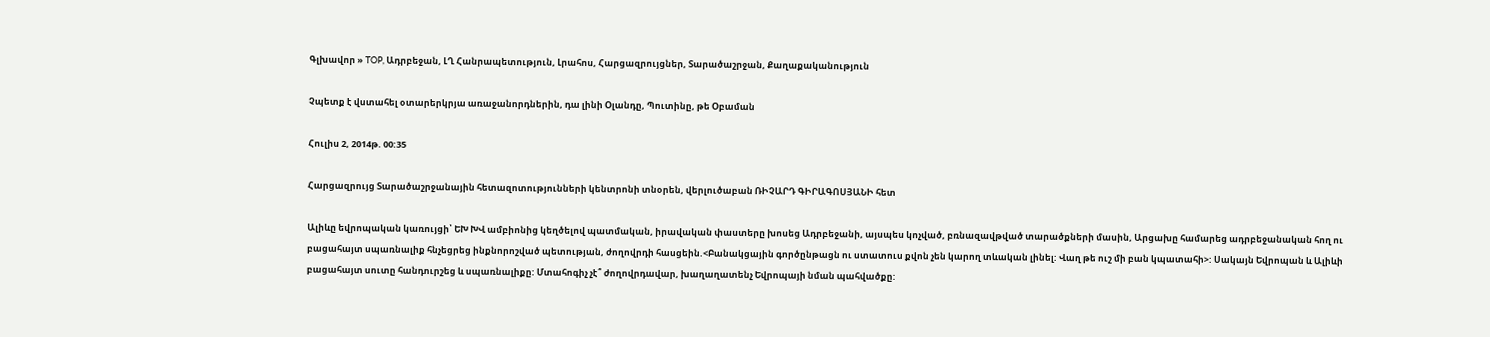Գլխավոր » TOP, Ադրբեջան, ԼՂ Հանրապետություն, Լրահոս, Հարցազրույցներ, Տարածաշրջան, Քաղաքականություն

Չպետք է վստահել օտարերկրյա առաջանորդներին, դա լինի Օլանդը, Պուտինը, թե Օբաման

Հուլիս 2, 2014թ. 00:35

Հարցազրույց Տարածաշրջանային հետազոտությունների կենտրոնի տնօրեն, վերլուծաբան ՌԻՉԱՐԴ ԳԻՐԱԳՈՍՅԱՆԻ հետ

Ալիևը եվրոպական կառույցի՝ ԵԽ ԽՎ ամբիոնից կեղծելով պատմական, իրավական փաստերը խոսեց Ադրբեջանի, այսպես կոչված, բռնազավթված տարածքների մասին, Արցախը համարեց ադրբեջանական հող ու բացահայտ սպառնալիք հնչեցրեց ինքնորոշված պետության, ժողովրդի հասցեին.<Բանակցային գործընթացն ու ստատուս քվոն չեն կարող տևական լինել: Վաղ թե ուշ մի բան կպատահի>: Սակայն Եվրոպան և Ալիևի բացահայտ սուտը հանդուրշեց և սպառնալիքը: Մտահոգիչ չէ՞ ժողովրդավար, խաղաղատենչ Եվրոպայի նման պահվածքը: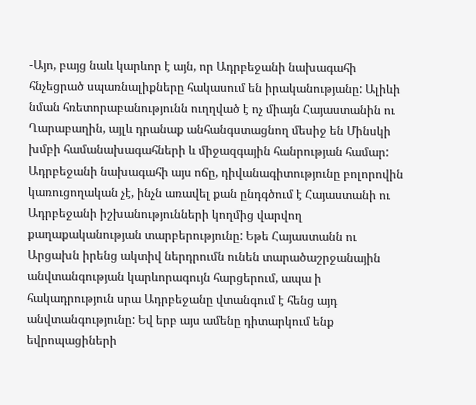-Այո, բայց նաև կարևոր է այն, որ Ադրբեջանի նախագահի հնչեցրած սպառնալիքները հակասում են իրականությանը: Ալիևի նման հռետորաբանությունն ուղղված է ոչ միայն Հայաստանին ու Ղարաբաղին, այլև դրանաք անհանգստացնող մեսիջ են Մինսկի խմբի համանախագահների և միջազգային հանրության համար: Ադրբեջանի նախագահի այս ոճը, դիվանագիտությունը բոլորովին կառուցողական չէ, ինչն առավել քան ընդգծում է Հայաստանի ու Ադրբեջանի իշխանությունների կողմից վարվող քաղաքականության տարբերությունը: Եթե Հայաստանն ու Արցախն իրենց ակտիվ ներդրումն ունեն տարածաշրջանային անվտանգության կարևորագույն հարցերում, ապա ի հակադրություն սրա Ադրբեջանը վտանգում է հենց այդ անվտանգությունը: Եվ երբ այս ամենը դիտարկում ենք եվրոպացիների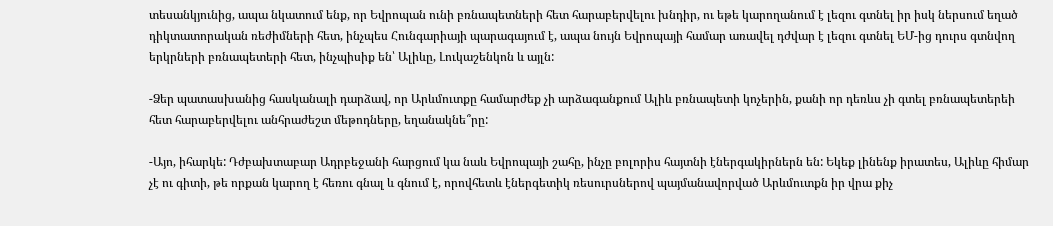տեսանկյունից, ապա նկատում ենք, որ Եվրոպան ունի բռնապետների հետ հարաբերվելու խնդիր, ու եթե կարողանում է լեզու գտնել իր իսկ ներսում եղած դիկտատորական ռեժիմների հետ, ինչպես Հունգարիայի պարագայում է, ապա նույն Եվրոպայի համար առավել դժվար է լեզու գտնել ԵՄ-ից դուրս գտնվող երկրների բռնապետերի հետ, ինչպիսիք են՝ Ալիևը, Լուկաշենկոն և այլն:

-Ձեր պատասխանից հասկանալի դարձավ, որ Արևմուտքը համարժեք չի արձագանքում Ալիև բռնապետի կոչերին, քանի որ դեռևս չի գտել բռնապետերեի հետ հարաբերվելու անհրաժեշտ մեթոդները, եղանակնե՞րը:

-Այո, իհարկե: Դժբախտաբար Ադրբեջանի հարցում կա նաև Եվրոպայի շահը, ինչը բոլորիս հայտնի էներգակիրներն են: Եկեք լինենք իրատես, Ալիևը հիմար չէ ու գիտի, թե որքան կարող է հեռու գնալ և գնում է, որովհետև էներգետիկ ռեսուրսներով պայմանավորված Արևմուտքն իր վրա քիչ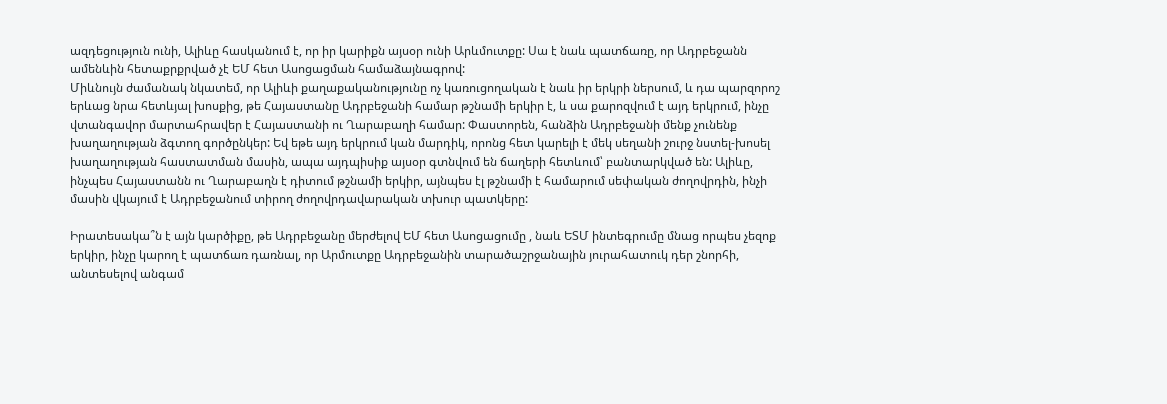ազդեցություն ունի, Ալիևը հասկանում է, որ իր կարիքն այսօր ունի Արևմուտքը: Սա է նաև պատճառը, որ Ադրբեջանն ամենևին հետաքրքրված չէ ԵՄ հետ Ասոցացման համաձայնագրով:
Միևնույն ժամանակ նկատեմ, որ Ալիևի քաղաքականությունը ոչ կառուցողական է նաև իր երկրի ներսում, և դա պարզորոշ երևաց նրա հետևյալ խոսքից, թե Հայաստանը Ադրբեջանի համար թշնամի երկիր է, և սա քարոզվում է այդ երկրում, ինչը վտանգավոր մարտահրավեր է Հայաստանի ու Ղարաբաղի համար: Փաստորեն, հանձին Ադրբեջանի մենք չունենք խաղաղության ձգտող գործընկեր: Եվ եթե այդ երկրում կան մարդիկ, որոնց հետ կարելի է մեկ սեղանի շուրջ նստել-խոսել խաղաղության հաստատման մասին, ապա այդպիսիք այսօր գտնվում են ճաղերի հետևում՝ բանտարկված են: Ալիևը, ինչպես Հայաստանն ու Ղարաբաղն է դիտում թշնամի երկիր, այնպես էլ թշնամի է համարում սեփական ժողովրդին, ինչի մասին վկայում է Ադրբեջանում տիրող ժողովրդավարական տխուր պատկերը:

Իրատեսակա՞ն է այն կարծիքը, թե Ադրբեջանը մերժելով ԵՄ հետ Ասոցացումը , նաև ԵՏՄ ինտեգրումը մնաց որպես չեզոք երկիր, ինչը կարող է պատճառ դառնալ, որ Արմուտքը Ադրբեջանին տարածաշրջանային յուրահատուկ դեր շնորհի, անտեսելով անգամ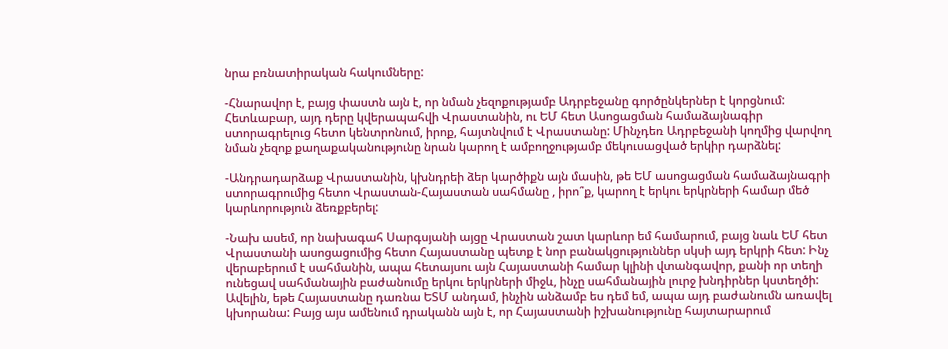նրա բռնատիրական հակումները:

-Հնարավոր է, բայց փաստն այն է, որ նման չեզոքությամբ Ադրբեջանը գործընկերներ է կորցնում: Հետևաբար, այդ դերը կվերապահվի Վրաստանին, ու ԵՄ հետ Ասոցացման համաձայնագիր ստորագրելուց հետո կենտրոնում, իրոք, հայտնվում է Վրաստանը: Մինչդեռ Ադրբեջանի կողմից վարվող նման չեզոք քաղաքականությունը նրան կարող է ամբողջությամբ մեկուսացված երկիր դարձնել:

-Անդրադարձաք Վրաստանին, կխնդրեի ձեր կարծիքն այն մասին, թե ԵՄ ասոցացման համաձայնագրի ստորագրումից հետո Վրաստան-Հայաստան սահմանը , իրո՞ք, կարող է երկու երկրների համար մեծ կարևորություն ձեռքբերել:

-Նախ ասեմ, որ նախագահ Սարգսյանի այցը Վրաստան շատ կարևոր եմ համարում, բայց նաև ԵՄ հետ Վրաստանի ասոցացումից հետո Հայաստանը պետք է նոր բանակցություններ սկսի այդ երկրի հետ: Ինչ վերաբերում է սահմանին, ապա հետայսու այն Հայաստանի համար կլինի վտանգավոր, քանի որ տեղի ունեցավ սահմանային բաժանումը երկու երկրների միջև, ինչը սահմանային լուրջ խնդիրներ կստեղծի: Ավելին, եթե Հայաստանը դառնա ԵՏՄ անդամ, ինչին անձամբ ես դեմ եմ, ապա այդ բաժանումն առավել կխորանա: Բայց այս ամենում դրականն այն է, որ Հայաստանի իշխանությունը հայտարարում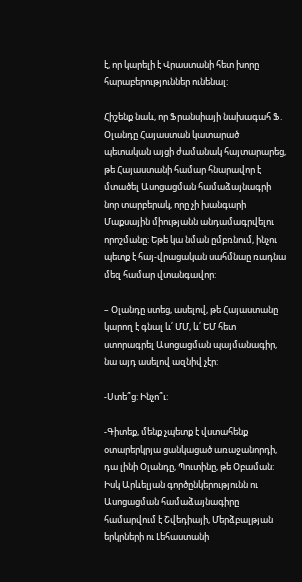է, որ կարելի է Վրաստանի հետ խորը հարաբերություններ ունենալ:

Հիշենք նաև, որ Ֆրանսիայի նախագահ Ֆ. Օլանդը Հայաստան կատարած պետական այցի ժամանակ հայտարարեց, թե Հայաստանի համար հնարավոր է մտածել Ասոցացման համաձայնագրի նոր տարբերակ, որը չի խանգարի Մաքսային միությանն անդամագրվելու որոշմանը: Եթե կա նման ըմբռնում, ինչու պետք է հայ-վրացական սահմնաը ռադնա մեզ համար վտանգավոր:

– Օլանդը ստեց, ասելով, թե Հայաստանը կարող է գնալ և՛ ՄՄ, և՛ ԵՄ հետ ստորագրել Ասոցացման պայմանագիր, նա այդ ասելով ազնիվ չէր:

-Ստե՞ց: Ինչո՞ւ:

-Գիտեք, մենք չպետք է վստահենք օտարերկրյա ցանկացած առաջանորդի, դա լինի Օլանդը, Պուտինը, թե Օբաման: Իսկ Արևելյան գործընկերությունն ու Ասոցացման համաձայնագիրը համարվում է Շվեդիայի, Մերձբալթյան երկրների ու Լեհաստանի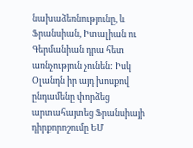նախաձեռնությունը, և Ֆրանսիան, Իտալիան ու Գերմանիան դրա հետ առնչություն չունեն: Իսկ Օլանդն իր այդ խոսքով ընդամենը փորձեց արտահայտեց Ֆրանսիայի դիրքորոշումը ԵՄ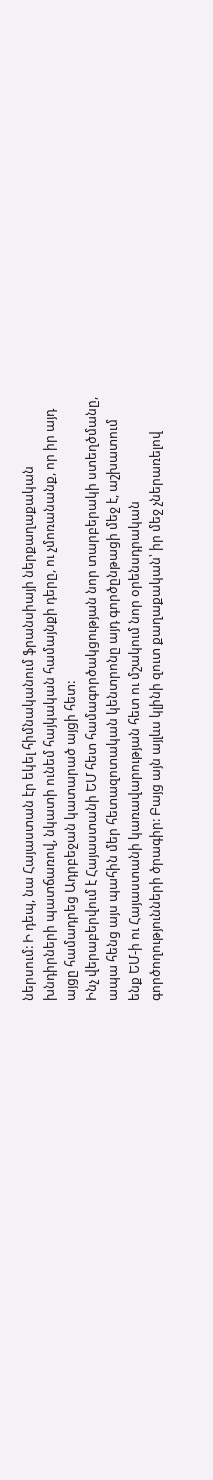ներսում: Ի դեպ, նա Հայաստան էր եկել հիմնականում ֆրանսիայի ներքաղաքական խնդիրների պատճառով, նկատի ունեմ հայկական համայնքի դերը, ու չմոռանանք, որ իր այդ այցը համադրեց Ադրբեջան կատարած այցի հետ:
Ինչ վերաբերվում է Հայաստանի ԵՄ հետ համագործակցության նոր տարբերակի ստեղծմանը, ապա հենց այս պահին մեր հետազոտական կենտրոնը այդ գործընթացի մեջ է, աշխատում ենք ԵՄ-ի ու Հայաստանի կառավարության հետ ու մշակում նոր օրենսդրական գործողությունների ծրագիր: Բայց այն այլևս կլինի զուտ քաղաքական՝ իր մեջ չներառելով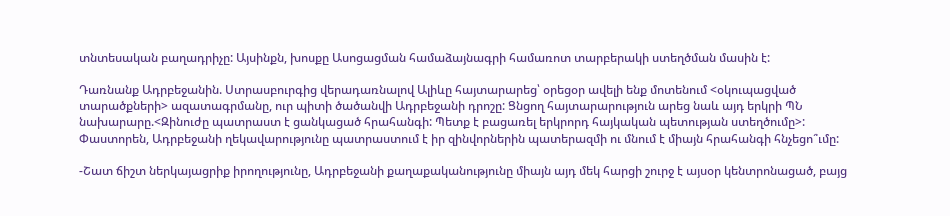տնտեսական բաղադրիչը: Այսինքն, խոսքը Ասոցացման համաձայնագրի համառոտ տարբերակի ստեղծման մասին է:

Դառնանք Ադրբեջանին. Ստրասբուրգից վերադառնալով Ալիևը հայտարարեց՝ օրեցօր ավելի ենք մոտենում <օկուպացված տարածքների> ազատագրմանը, ուր պիտի ծածանվի Ադրբեջանի դրոշը: Ցնցող հայտարարություն արեց նաև այդ երկրի ՊՆ նախարարը.<Զինուժը պատրաստ է ցանկացած հրահանգի: Պետք է բացառել երկրորդ հայկական պետության ստեղծումը>: Փաստորեն, Ադրբեջանի ղեկավարությունը պատրաստում է իր զինվորներին պատերազմի ու մնում է միայն հրահանգի հնչեցո՞ւմը:

-Շատ ճիշտ ներկայացրիք իրողությունը, Ադրբեջանի քաղաքականությունը միայն այդ մեկ հարցի շուրջ է այսօր կենտրոնացած, բայց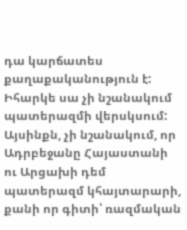դա կարճատես քաղաքականություն է: Իհարկե սա չի նշանակում պատերազմի վերսկսում: Այսինքն, չի նշանակում, որ Ադրբեջանը Հայաստանի ու Արցախի դեմ պատերազմ կհայտարարի, քանի որ գիտի՝ ռազմական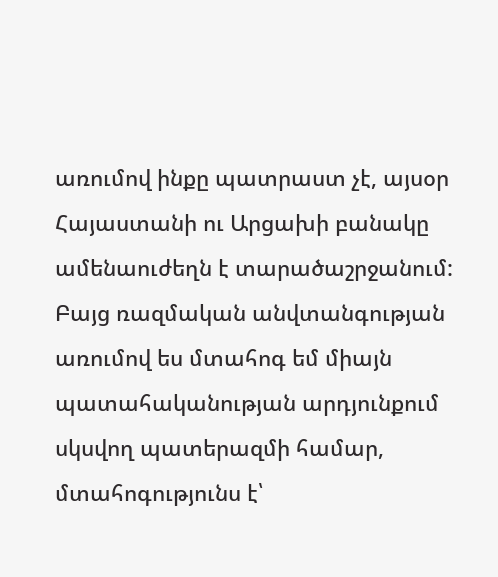առումով ինքը պատրաստ չէ, այսօր Հայաստանի ու Արցախի բանակը ամենաուժեղն է տարածաշրջանում: Բայց ռազմական անվտանգության առումով ես մտահոգ եմ միայն պատահականության արդյունքում սկսվող պատերազմի համար, մտահոգությունս է՝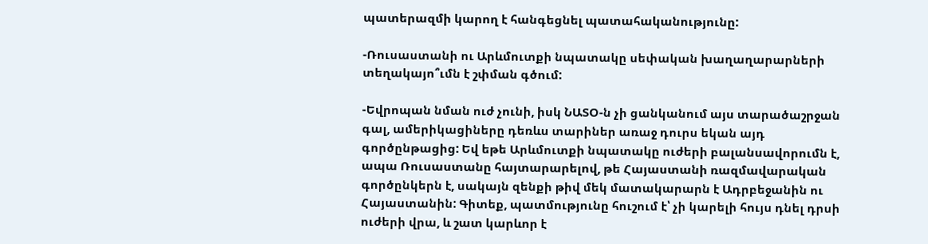պատերազմի կարող է հանգեցնել պատահականությունը:

-Ռուսաստանի ու Արևմուտքի նպատակը սեփական խաղաղարարների տեղակայո՞ւմն է շփման գծում:

-Եվրոպան նման ուժ չունի, իսկ ՆԱՏՕ-ն չի ցանկանում այս տարածաշրջան գալ, ամերիկացիները դեռևս տարիներ առաջ դուրս եկան այդ գործընթացից: Եվ եթե Արևմուտքի նպատակը ուժերի բալանսավորումն է, ապա Ռուսաստանը հայտարարելով, թե Հայաստանի ռազմավարական գործընկերն է, սակայն զենքի թիվ մեկ մատակարարն է Ադրբեջանին ու Հայաստանին: Գիտեք, պատմությունը հուշում է՝ չի կարելի հույս դնել դրսի ուժերի վրա, և շատ կարևոր է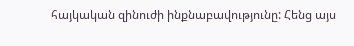հայկական զինուժի ինքնաբավությունը: Հենց այս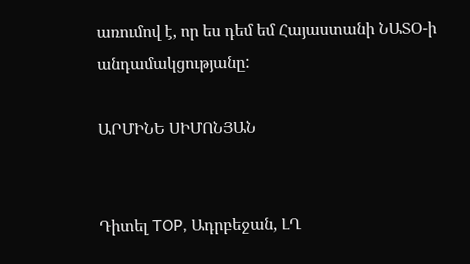առումով է, որ ես դեմ եմ Հայաստանի ՆԱՏՕ-ի անդամակցությանը:

ԱՐՄԻՆԵ ՍԻՄՈՆՅԱՆ


Դիտել TOP, Ադրբեջան, ԼՂ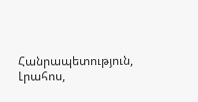Հանրապետություն, Լրահոս,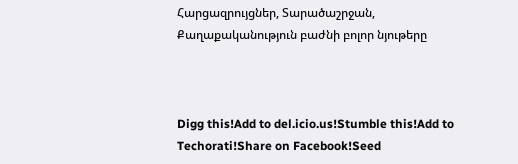Հարցազրույցներ, Տարածաշրջան, Քաղաքականություն բաժնի բոլոր նյութերը



Digg this!Add to del.icio.us!Stumble this!Add to Techorati!Share on Facebook!Seed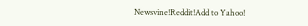Newsvine!Reddit!Add to Yahoo!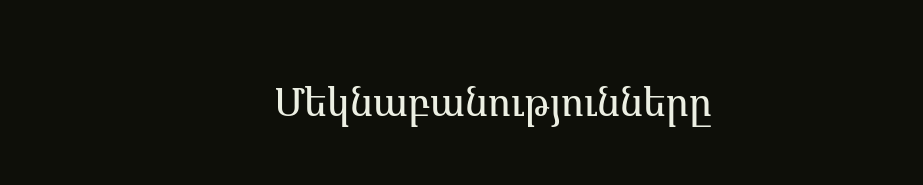Մեկնաբանությունները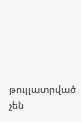թույլատրված չեն